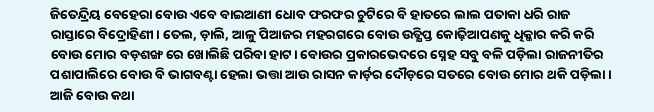ଜିତେନ୍ଦ୍ରିୟ ବେହେରା ବୋଉ ଏବେ ବାଇଆଣୀ ଧୋବ ଫରଫର ଚୁଟିରେ ବି ହାତରେ ଲାଲ ପତାକା ଧରି ରାଜ ରାସ୍ତାରେ ବିଦ୍ରୋହିଣୀ। ତେଲ, ଡ଼ାଲି, ଆଳୁ ପିଆଜର ମହରଗରେ ବୋଉ ଉତ୍କ୍ଷିପ୍ତ କୋଢ଼ିଆପଣକୁ ଧିକ୍କାର କରି କରି ବୋଉ ମୋର ବଡ଼ଶଙ୍ଖ ରେ ଖୋଲିଛି ପରିବା ହାଟ। ବୋଉର ପ୍ରକାରଭେଦରେ ସ୍ନେହ ସବୁ ବଳି ପଡ଼ିଲା ରାଜନୀତିର ପଶାପାଲିରେ ବୋଉ ବି ଭାଗବଣ୍ଟା ହେଲା ଭତ୍ତା ଆଉ ରାସନ କାର୍ଡ଼ର ଦୌଡ଼ରେ ସତରେ ବୋଉ ମୋର ଥକି ପଡ଼ିଲା। ଆଜି ବୋଉ କଥା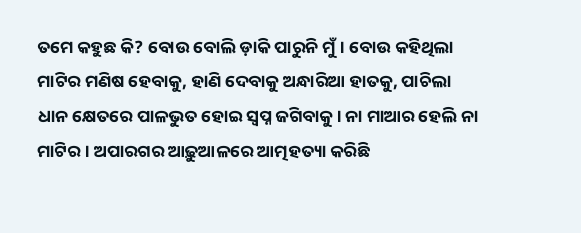ତମେ କହୁଛ କି? ବୋଉ ବୋଲି ଡ଼ାକି ପାରୁନି ମୁଁ। ବୋଉ କହିଥିଲା ମାଟିର ମଣିଷ ହେବାକୁ, ହାଣି ଦେବାକୁ ଅନ୍ଧାରିଆ ହାତକୁ, ପାଚିଲା ଧାନ କ୍ଷେତରେ ପାଳଭୁତ ହୋଇ ସ୍ୱପ୍ନ ଜଗିବାକୁ। ନା ମାଆର ହେଲି ନା ମାଟିର। ଅପାରଗର ଆଢ଼ୁଆଳରେ ଆତ୍ମହତ୍ୟା କରିଛି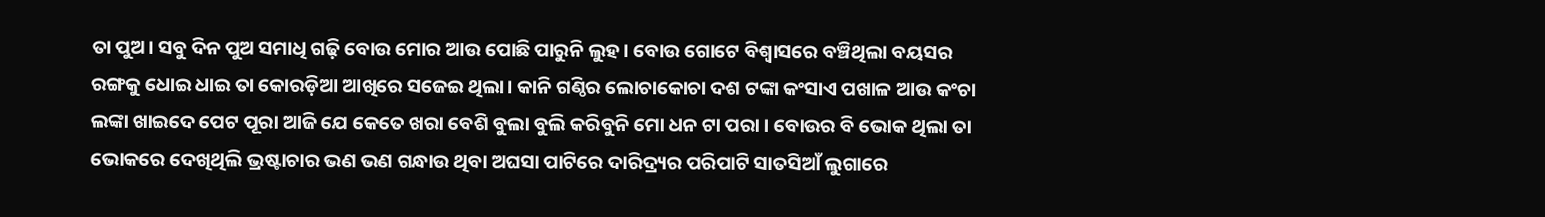ତା ପୁଅ। ସବୁ ଦିନ ପୁଅ ସମାଧି ଗଢ଼ି ବୋଉ ମୋର ଆଉ ପୋଛି ପାରୁନି ଲୁହ। ବୋଉ ଗୋଟେ ବିଶ୍ୱାସରେ ବଞ୍ଚିଥିଲା ବୟସର ରଙ୍ଗକୁ ଧୋଇ ଧାଇ ତା କୋରଡ଼ିଆ ଆଖିରେ ସଜେଇ ଥିଲା। କାନି ଗଣ୍ଠିର ଲୋଚାକୋଚା ଦଶ ଟଙ୍କା କଂସାଏ ପଖାଳ ଆଉ କଂଚା ଲଙ୍କା ଖାଇଦେ ପେଟ ପୂରା ଆଜି ଯେ କେତେ ଖରା ବେଶି ବୁଲା ବୁଲି କରିବୁନି ମୋ ଧନ ଟା ପରା । ବୋଉର ବି ଭୋକ ଥିଲା ତା ଭୋକରେ ଦେଖିଥିଲି ଭ୍ରଷ୍ଟାଚାର ଭଣ ଭଣ ଗନ୍ଧାଉ ଥିବା ଅଘସା ପାଟିରେ ଦାରିଦ୍ର୍ୟର ପରିପାଟି ସାତସିଆଁ ଲୁଗାରେ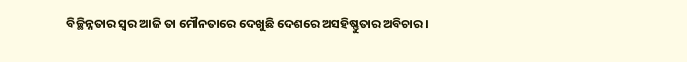ବିଚ୍ଛିନ୍ନତାର ସ୍ୱର ଆଜି ତା ମୌନତାରେ ଦେଖୁଛି ଦେଶରେ ଅସହିଷ୍ଣୁତାର ଅବିଚାର।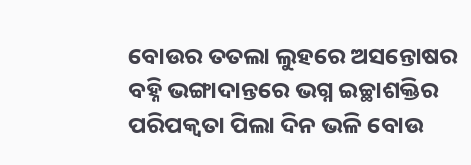ବୋଉର ତତଲା ଲୁହରେ ଅସନ୍ତୋଷର ବହ୍ନି ଭଙ୍ଗାଦାନ୍ତରେ ଭଗ୍ନ ଇଚ୍ଛାଶକ୍ତିର ପରିପକ୍ୱତା ପିଲା ଦିନ ଭଳି ବୋଉ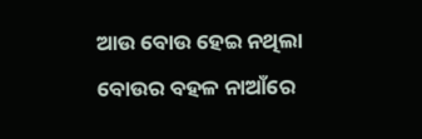ଆଉ ବୋଉ ହେଇ ନଥିଲା ବୋଉର ବହଳ ନାଆଁରେ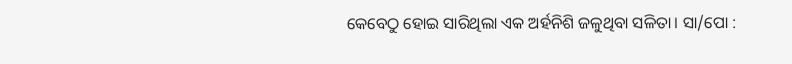କେବେଠୁ ହୋଇ ସାରିଥିଲା ଏକ ଅର୍ହନିଶି ଜଳୁଥିବା ସଳିତା। ସା/ପୋ :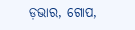ଡ଼ଭାର, ଗୋପ,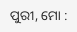ପୁରୀ, ମୋ :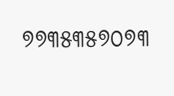୭୭୩୫୩୫୭୦୭୩